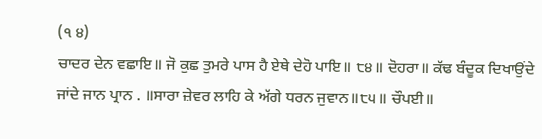(੧ ੪)
ਚਾਦਰ ਦੇਨ ਵਛਾਇ॥ ਜੋ ਕੁਛ ਤੁਮਰੇ ਪਾਸ ਹੈ ਏਥੇ ਦੇਹੋ ਪਾਇ॥ ੮੪॥ ਦੋਹਰਾ॥ ਕੱਢ ਬੰਦੂਕ ਦਿਖਾਉਂਦੇ ਜਾਂਦੇ ਜਾਨ ਪ੍ਰਾਨ . ॥ਸਾਰਾ ਜ਼ੇਵਰ ਲਾਹਿ ਕੇ ਅੱਗੇ ਧਰਨ ਜੁਵਾਨ॥੮੫॥ ਚੌਪਈ॥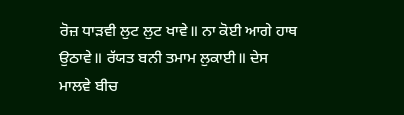ਰੋਜ਼ ਧਾੜਵੀ ਲੁਟ ਲੁਟ ਖਾਵੇ॥ ਨਾ ਕੋਈ ਆਗੇ ਹਾਥ ਉਠਾਵੇ॥ ਰੱਯਤ ਬਨੀ ਤਮਾਮ ਲੁਕਾਈ॥ ਦੇਸ ਮਾਲਵੇ ਬੀਚ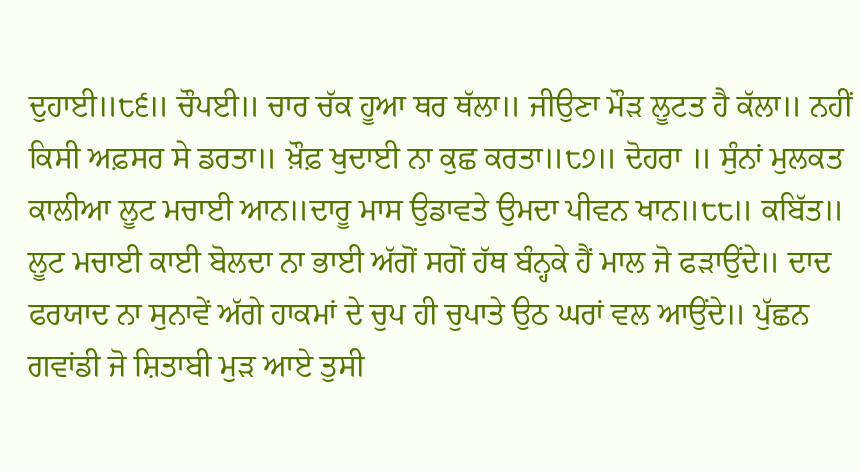ਦੁਹਾਈ॥੮੬॥ ਚੌਪਈ॥ ਚਾਰ ਚੱਕ ਹੂਆ ਥਰ ਥੱਲਾ॥ ਜੀਉਣਾ ਮੌੜ ਲੂਟਤ ਹੈ ਕੱਲਾ॥ ਨਹੀਂ ਕਿਸੀ ਅਫ਼ਸਰ ਸੇ ਡਰਤਾ॥ ਖ਼ੌਫ਼ ਖੁਦਾਈ ਨਾ ਕੁਛ ਕਰਤਾ॥੮੭॥ ਦੋਹਰਾ ॥ ਸੁੰਨਾਂ ਮੁਲਕਤ ਕਾਲੀਆ ਲੂਟ ਮਚਾਈ ਆਨ॥ਦਾਰੂ ਮਾਸ ਉਡਾਵਤੇ ਉਮਦਾ ਪੀਵਨ ਖਾਨ॥੮੮॥ ਕਬਿੱਤ॥ ਲੂਟ ਮਚਾਈ ਕਾਈ ਬੋਲਦਾ ਨਾ ਭਾਈ ਅੱਗੋਂ ਸਗੋਂ ਹੱਥ ਬੰਨ੍ਹਕੇ ਹੈਂ ਮਾਲ ਜੋ ਫੜਾਉਂਦੇ॥ ਦਾਦ ਫਰਯਾਦ ਨਾ ਸੁਨਾਵੇਂ ਅੱਗੇ ਹਾਕਮਾਂ ਦੇ ਚੁਪ ਹੀ ਚੁਪਾਤੇ ਉਠ ਘਰਾਂ ਵਲ ਆਉਂਦੇ॥ ਪੁੱਛਨ ਗਵਾਂਡੀ ਜੋ ਸ਼ਿਤਾਬੀ ਮੁੜ ਆਏ ਤੁਸੀ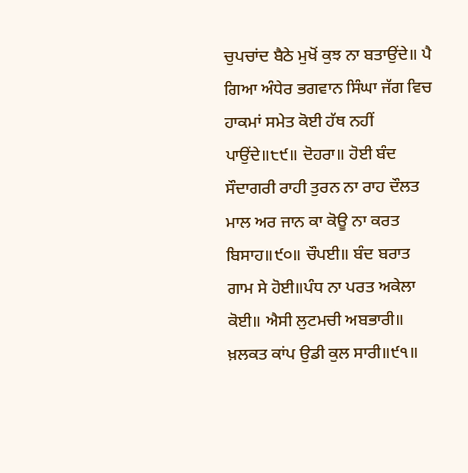ਚੁਪਚਾਂਦ ਬੈਠੇ ਮੁਖੋਂ ਕੁਝ ਨਾ ਬਤਾਉਂਦੇ॥ ਪੈ ਗਿਆ ਅੰਧੇਰ ਭਗਵਾਨ ਸਿੰਘਾ ਜੱਗ ਵਿਚ ਹਾਕਮਾਂ ਸਮੇਤ ਕੋਈ ਹੱਥ ਨਹੀਂ ਪਾਉਂਦੇ॥੮੯॥ ਦੋਹਰਾ॥ ਹੋਈ ਬੰਦ ਸੌਦਾਗਰੀ ਰਾਹੀ ਤੁਰਨ ਨਾ ਰਾਹ ਦੌਲਤ ਮਾਲ ਅਰ ਜਾਨ ਕਾ ਕੋਊ ਨਾ ਕਰਤ ਬਿਸਾਹ॥੯੦॥ ਚੌਪਈ॥ ਬੰਦ ਬਰਾਤ ਗਾਮ ਸੇ ਹੋਈ॥ਪੰਧ ਨਾ ਪਰਤ ਅਕੇਲਾ ਕੋਈ॥ ਐਸੀ ਲੁਟਮਚੀ ਅਬਭਾਰੀ॥ ਖ਼ਲਕਤ ਕਾਂਪ ਉਡੀ ਕੁਲ ਸਾਰੀ॥੯੧॥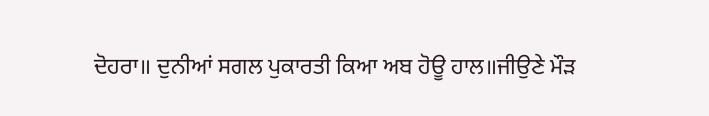ਦੋਹਰਾ॥ ਦੁਨੀਆਂ ਸਗਲ ਪੁਕਾਰਤੀ ਕਿਆ ਅਬ ਹੋਊ ਹਾਲ॥ਜੀਉਣੇ ਮੌੜ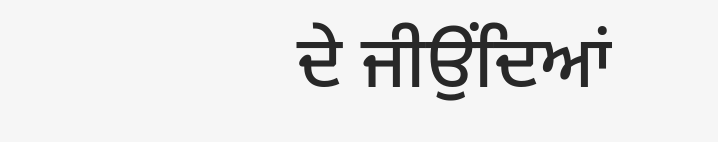ਦੇ ਜੀਉਂਦਿਆਂ